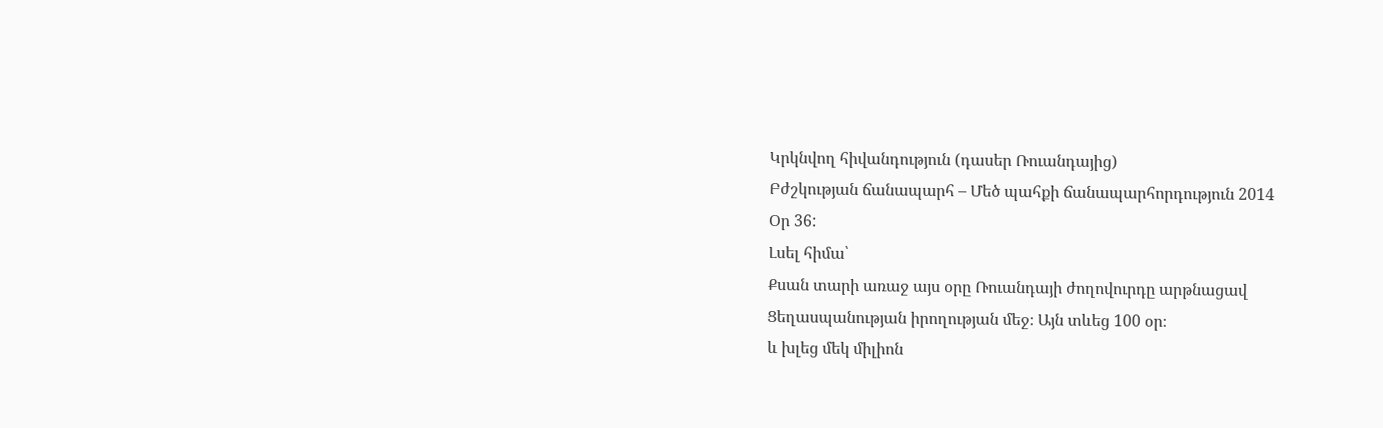Կրկնվող հիվանդություն (դասեր Ռուանդայից)
Բժշկության ճանապարհ – Մեծ պահքի ճանապարհորդություն 2014
Օր 36:
Լսել հիմա՝
Քսան տարի առաջ այս օրը Ռուանդայի ժողովուրդը արթնացավ Ցեղասպանության իրողության մեջ։ Այն տևեց 100 օր։
և խլեց մեկ միլիոն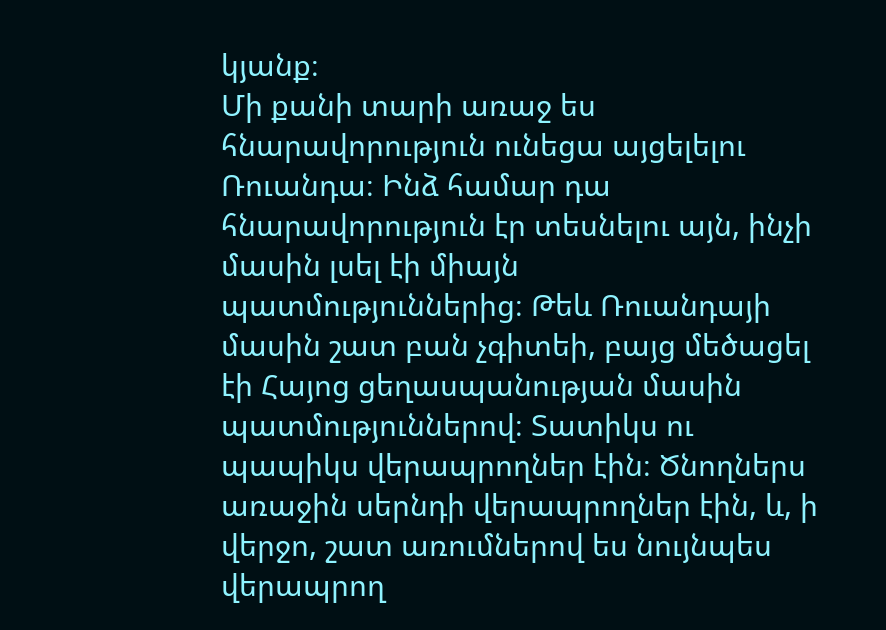կյանք։
Մի քանի տարի առաջ ես հնարավորություն ունեցա այցելելու Ռուանդա։ Ինձ համար դա հնարավորություն էր տեսնելու այն, ինչի մասին լսել էի միայն պատմություններից։ Թեև Ռուանդայի մասին շատ բան չգիտեի, բայց մեծացել էի Հայոց ցեղասպանության մասին պատմություններով։ Տատիկս ու պապիկս վերապրողներ էին։ Ծնողներս առաջին սերնդի վերապրողներ էին, և, ի վերջո, շատ առումներով ես նույնպես վերապրող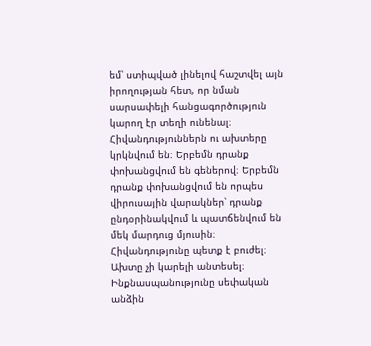եմ՝ ստիպված լինելով հաշտվել այն իրողության հետ, որ նման սարսափելի հանցագործություն կարող էր տեղի ունենալ։
Հիվանդություններն ու ախտերը կրկնվում են։ Երբեմն դրանք փոխանցվում են գեներով։ Երբեմն դրանք փոխանցվում են որպես վիրուսային վարակներ՝ դրանք ընդօրինակվում և պատճենվում են մեկ մարդուց մյուսին։ Հիվանդությունը պետք է բուժել։ Ախտը չի կարելի անտեսել։
Ինքնասպանությունը սեփական անձին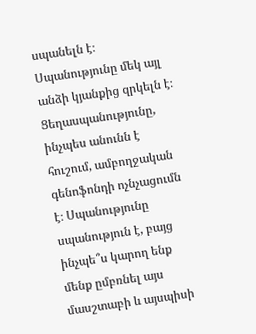սպանելն է։ Սպանությունը մեկ այլ անձի կյանքից զրկելն է։ Ցեղասպանությունը, ինչպես անունն է հուշում, ամբողջական գենոֆոնդի ոչնչացումն է։ Սպանությունը սպանություն է, բայց ինչպե՞ս կարող ենք մենք ըմբռնել այս մասշտաբի և այսպիսի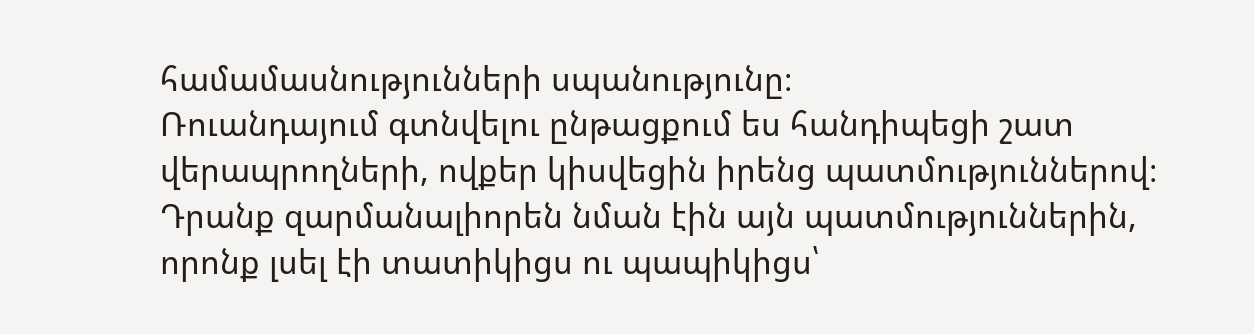համամասնությունների սպանությունը։
Ռուանդայում գտնվելու ընթացքում ես հանդիպեցի շատ վերապրողների, ովքեր կիսվեցին իրենց պատմություններով։ Դրանք զարմանալիորեն նման էին այն պատմություններին, որոնք լսել էի տատիկիցս ու պապիկիցս՝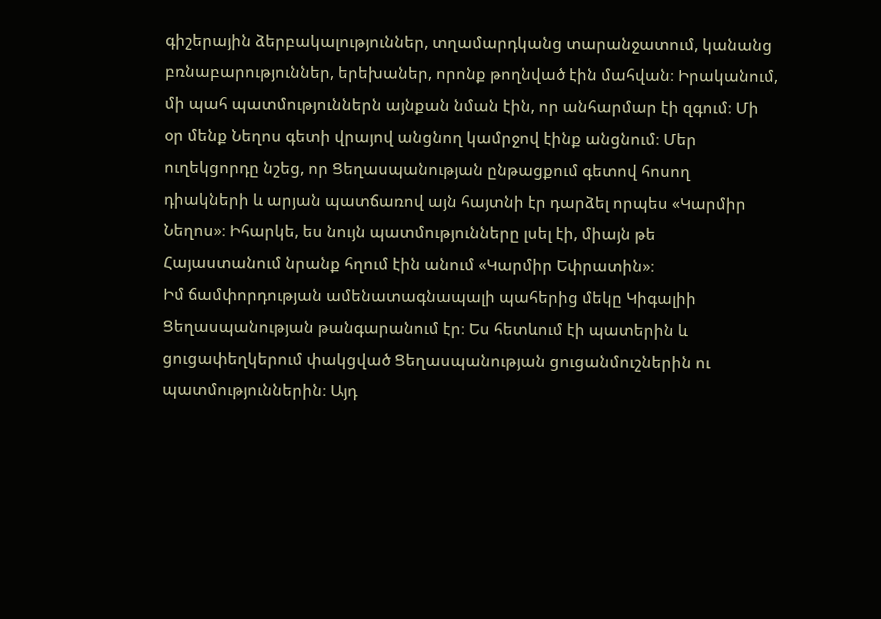գիշերային ձերբակալություններ, տղամարդկանց տարանջատում, կանանց բռնաբարություններ, երեխաներ, որոնք թողնված էին մահվան։ Իրականում, մի պահ պատմություններն այնքան նման էին, որ անհարմար էի զգում։ Մի օր մենք Նեղոս գետի վրայով անցնող կամրջով էինք անցնում։ Մեր ուղեկցորդը նշեց, որ Ցեղասպանության ընթացքում գետով հոսող դիակների և արյան պատճառով այն հայտնի էր դարձել որպես «Կարմիր Նեղոս»։ Իհարկե, ես նույն պատմությունները լսել էի, միայն թե Հայաստանում նրանք հղում էին անում «Կարմիր Եփրատին»։
Իմ ճամփորդության ամենատագնապալի պահերից մեկը Կիգալիի Ցեղասպանության թանգարանում էր։ Ես հետևում էի պատերին և ցուցափեղկերում փակցված Ցեղասպանության ցուցանմուշներին ու պատմություններին։ Այդ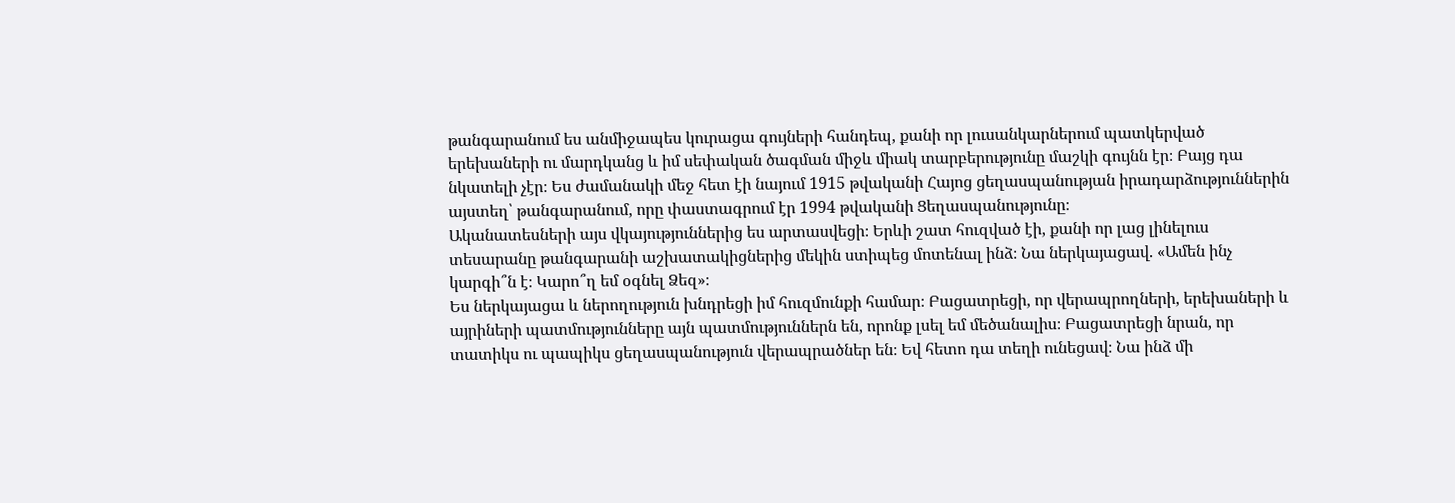թանգարանում ես անմիջապես կուրացա գույների հանդեպ, քանի որ լուսանկարներում պատկերված երեխաների ու մարդկանց և իմ սեփական ծագման միջև միակ տարբերությունը մաշկի գույնն էր։ Բայց դա նկատելի չէր։ Ես ժամանակի մեջ հետ էի նայում 1915 թվականի Հայոց ցեղասպանության իրադարձություններին այստեղ՝ թանգարանում, որը փաստագրում էր 1994 թվականի Ցեղասպանությունը։
Ականատեսների այս վկայություններից ես արտասվեցի։ Երևի շատ հուզված էի, քանի որ լաց լինելուս տեսարանը թանգարանի աշխատակիցներից մեկին ստիպեց մոտենալ ինձ։ Նա ներկայացավ. «Ամեն ինչ կարգի՞ն է։ Կարո՞ղ եմ օգնել Ձեզ»։
Ես ներկայացա և ներողություն խնդրեցի իմ հուզմունքի համար։ Բացատրեցի, որ վերապրողների, երեխաների և այրիների պատմությունները այն պատմություններն են, որոնք լսել եմ մեծանալիս։ Բացատրեցի նրան, որ տատիկս ու պապիկս ցեղասպանություն վերապրածներ են։ Եվ հետո դա տեղի ունեցավ։ Նա ինձ մի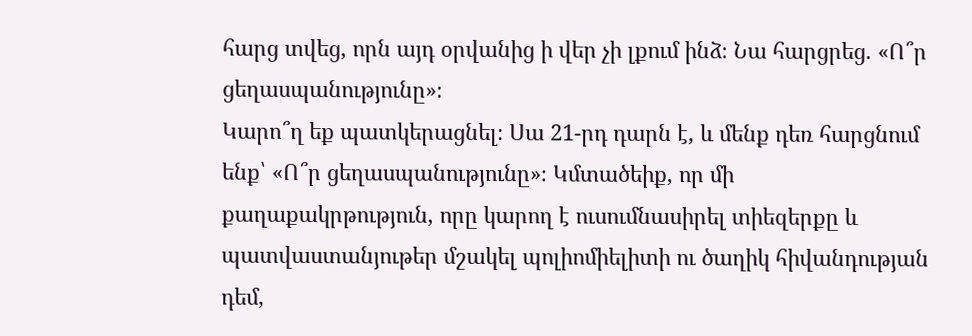հարց տվեց, որն այդ օրվանից ի վեր չի լքում ինձ։ Նա հարցրեց. «Ո՞ր ցեղասպանությունը»։
Կարո՞ղ եք պատկերացնել։ Սա 21-րդ դարն է, և մենք դեռ հարցնում ենք՝ «Ո՞ր ցեղասպանությունը»։ Կմտածեիք, որ մի քաղաքակրթություն, որը կարող է ուսումնասիրել տիեզերքը և պատվաստանյութեր մշակել պոլիոմիելիտի ու ծաղիկ հիվանդության դեմ,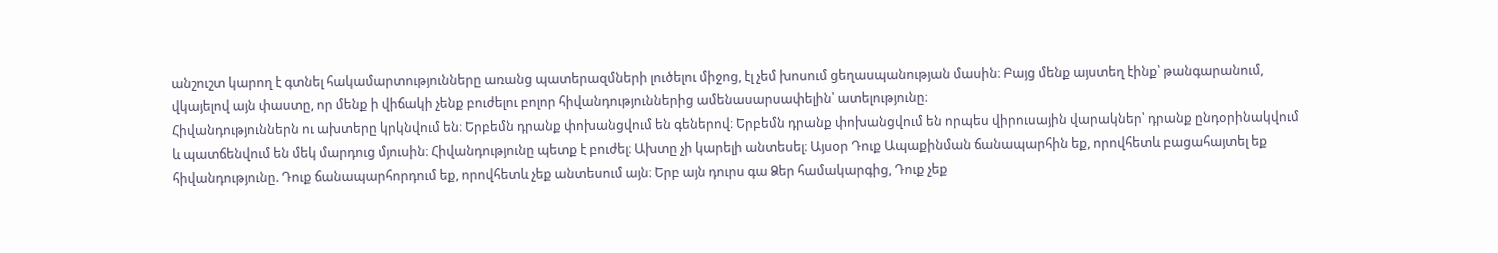անշուշտ կարող է գտնել հակամարտությունները առանց պատերազմների լուծելու միջոց, էլ չեմ խոսում ցեղասպանության մասին։ Բայց մենք այստեղ էինք՝ թանգարանում, վկայելով այն փաստը, որ մենք ի վիճակի չենք բուժելու բոլոր հիվանդություններից ամենասարսափելին՝ ատելությունը։
Հիվանդություններն ու ախտերը կրկնվում են։ Երբեմն դրանք փոխանցվում են գեներով։ Երբեմն դրանք փոխանցվում են որպես վիրուսային վարակներ՝ դրանք ընդօրինակվում և պատճենվում են մեկ մարդուց մյուսին։ Հիվանդությունը պետք է բուժել։ Ախտը չի կարելի անտեսել։ Այսօր Դուք Ապաքինման ճանապարհին եք, որովհետև բացահայտել եք հիվանդությունը. Դուք ճանապարհորդում եք, որովհետև չեք անտեսում այն։ Երբ այն դուրս գա Ձեր համակարգից, Դուք չեք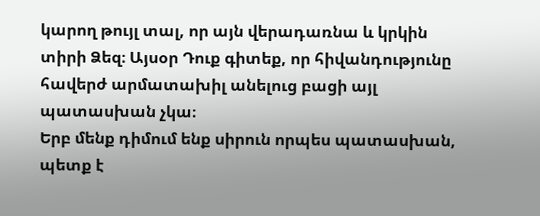կարող թույլ տալ, որ այն վերադառնա և կրկին տիրի Ձեզ։ Այսօր Դուք գիտեք, որ հիվանդությունը հավերժ արմատախիլ անելուց բացի այլ պատասխան չկա։
Երբ մենք դիմում ենք սիրուն որպես պատասխան, պետք է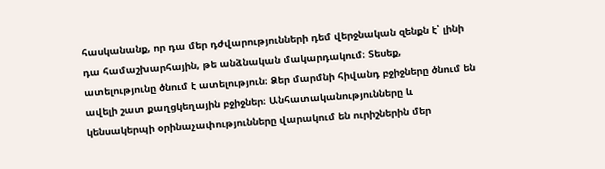հասկանանք, որ դա մեր դժվարությունների դեմ վերջնական զենքն է՝ լինի դա համաշխարհային, թե անձնական մակարդակում։ Տեսեք, ատելությունը ծնում է ատելություն։ Ձեր մարմնի հիվանդ բջիջները ծնում են ավելի շատ քաղցկեղային բջիջներ։ Անհատականությունները և կենսակերպի օրինաչափությունները վարակում են ուրիշներին մեր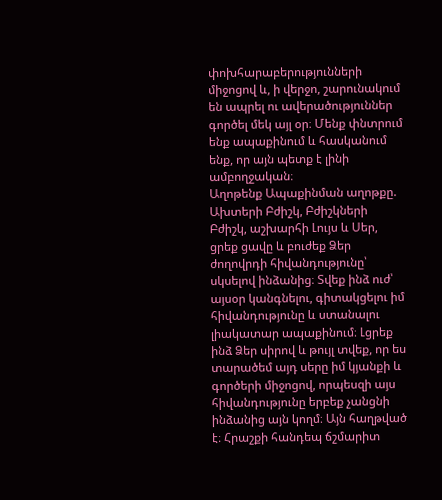փոխհարաբերությունների միջոցով և, ի վերջո, շարունակում են ապրել ու ավերածություններ գործել մեկ այլ օր։ Մենք փնտրում ենք ապաքինում և հասկանում ենք, որ այն պետք է լինի ամբողջական։
Աղոթենք Ապաքինման աղոթքը.
Ախտերի Բժիշկ, Բժիշկների Բժիշկ, աշխարհի Լույս և Սեր, ցրեք ցավը և բուժեք Ձեր ժողովրդի հիվանդությունը՝ սկսելով ինձանից։ Տվեք ինձ ուժ՝ այսօր կանգնելու, գիտակցելու իմ հիվանդությունը և ստանալու լիակատար ապաքինում։ Լցրեք ինձ Ձեր սիրով և թույլ տվեք, որ ես տարածեմ այդ սերը իմ կյանքի և գործերի միջոցով, որպեսզի այս հիվանդությունը երբեք չանցնի ինձանից այն կողմ։ Այն հաղթված է։ Հրաշքի հանդեպ ճշմարիտ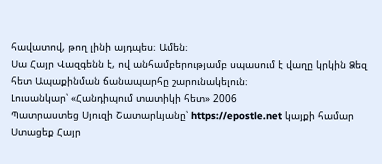հավատով, թող լինի այդպես։ Ամեն։
Սա Հայր Վազգենն է, ով անհամբերությամբ սպասում է վաղը կրկին Ձեզ հետ Ապաքինման ճանապարհը շարունակելուն։
Լուսանկար՝ «Հանդիպում տատիկի հետ» 2006
Պատրաստեց Սյուզի Շատարևյանը՝ https://epostle.net կայքի համար
Ստացեք Հայր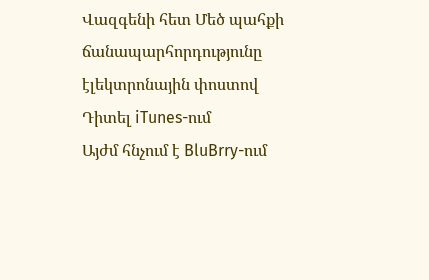Վազգենի հետ Մեծ պահքի ճանապարհորդությունը էլեկտրոնային փոստով
Դիտել iTunes-ում
Այժմ հնչում է BluBrry-ում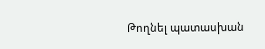Թողնել պատասխան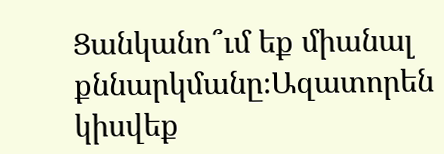Ցանկանո՞ւմ եք միանալ քննարկմանը։Ազատորեն կիսվեք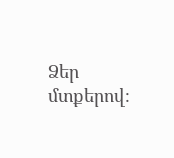Ձեր մտքերով։